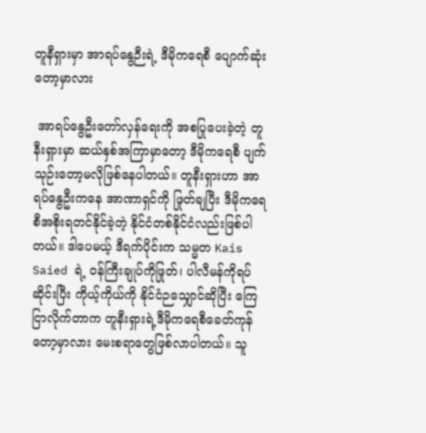တူနီရှားမှာ အာရပ်‌နွေဉီးရဲ့ ဒီမိုကရေစီ ပျောက်ဆုံးတော့မှာလား

 အာရပ်နွေဦးတော်လှန်ရေးကို အစပြုပေးခဲ့တဲ့ တူနီးရှားမှာ ဆယ်နှစ်အကြာမှာတော့ ဒီမိုကရေစီ ပျက်သုဉ်းတော့မလိုဖြစ်နေပါတယ်။ တူနီးရှားဟာ အာရပ်နွေဦးကနေ အာဏာရှင်ကို ဖြုတ်ချပြီး ဒီမိုကရေစီအစိုးရတင်နိုင်ခဲ့တဲ့ နိုင်ငံတစ်နိုင်ငံလည်းဖြစ်ပါတယ်။ ဒါပေမယ့် ဒီရက်ပိုင်းက သမ္မတ Kais Saied ရဲ့ ဝန်ကြီးချုပ်ကိုဖြုတ်၊ ပါလီမန်ကိုရပ်ဆိုင်းပြီး ကိုယ့်ကိုယ်ကို နိုင်ငံဉသျှောင်ဆိုပြီး ကြေငြာလိုက်တာက တူနီးရှားရဲ့ဒီမိုကရေစီခေတ်ကုန်တော့မှာလား မေးစရာတွေဖြစ်လာပါတယ်။ သူ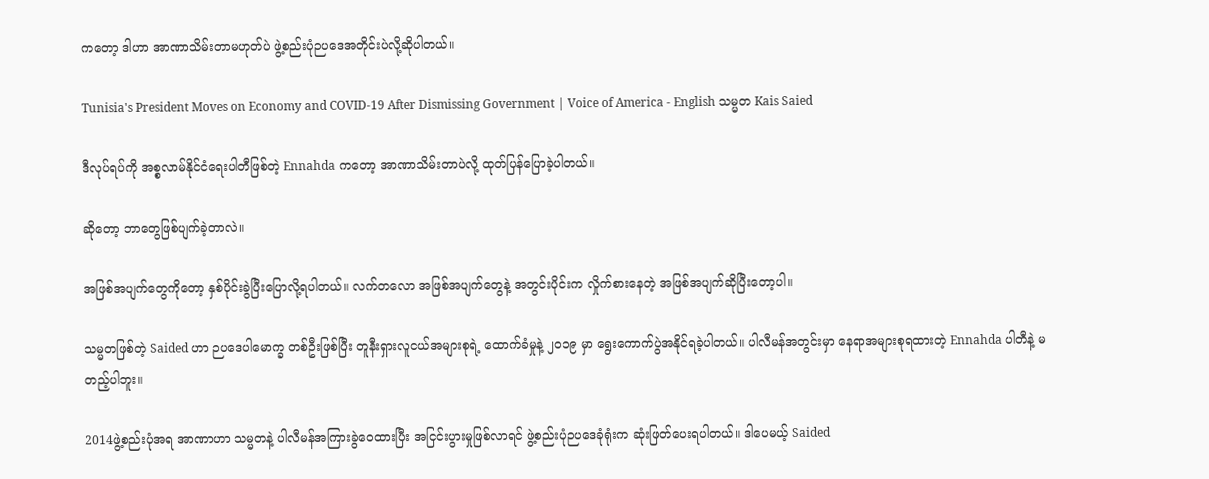ကတော့ ဒါဟာ အာဏာသိမ်းတာမဟုတ်ပဲ ဖွဲ့စည်းပုံဉပ‌ဒေအတိုင်းပဲလို့ဆိုပါတယ်။

Tunisia's President Moves on Economy and COVID-19 After Dismissing Government | Voice of America - English သမ္မတ Kais Saied

ဒီလုပ်ရပ်ကို အစ္စလာမ်နိုင်ငံရေးပါတီဖြစ်တဲ့ Ennahda ကတော့ အာဏာသိမ်းတာပဲလို့ ထုတ်ပြန်ပြောခဲ့ပါတယ်။

ဆိုတော့ ဘာတွေဖြစ်ပျက်ခဲ့တာလဲ။

အဖြစ်အပျက်တွေကိုတော့ နှစ်ပိုင်းခွဲပြီးပြောလို့ရပါတယ်။ လက်တလော အဖြစ်အပျက်တွေနဲ့ အတွင်းပိုင်းက လှိုက်စားနေတဲ့ အဖြစ်အပျက်ဆိုပြီးတော့ပါ။

သမ္မတဖြစ်တဲ့ Saided ဟာ ဉပဒေပါမောက္ခ တစ်ဦးဖြစ်ပြီး တူနီးရှားလူငယ်အများစုရဲ့ ထောက်ခံမှုနဲ့ ၂၀၁၉ မှာ ရွေးကောက်ပွဲအနိုင်ရခဲ့ပါတယ်။ ပါလီမန်အတွင်းမှာ နေရာအများစုရထားတဲ့ Ennahda ပါတီနဲ့ မတည့်ပါဘူး။

2014ဖွဲ့စည်းပုံအရ အာဏာဟာ သမ္မတနဲ့ ပါလီမန်အကြားခွဲဝေထားပြီး အငြင်းပွားမှုဖြစ်လာရင် ဖွဲ့စည်းပုံဉပဒေခုံရုံးက ဆုံးဖြတ်ပေးရပါတယ်။ ဒါပေမယ့် Saided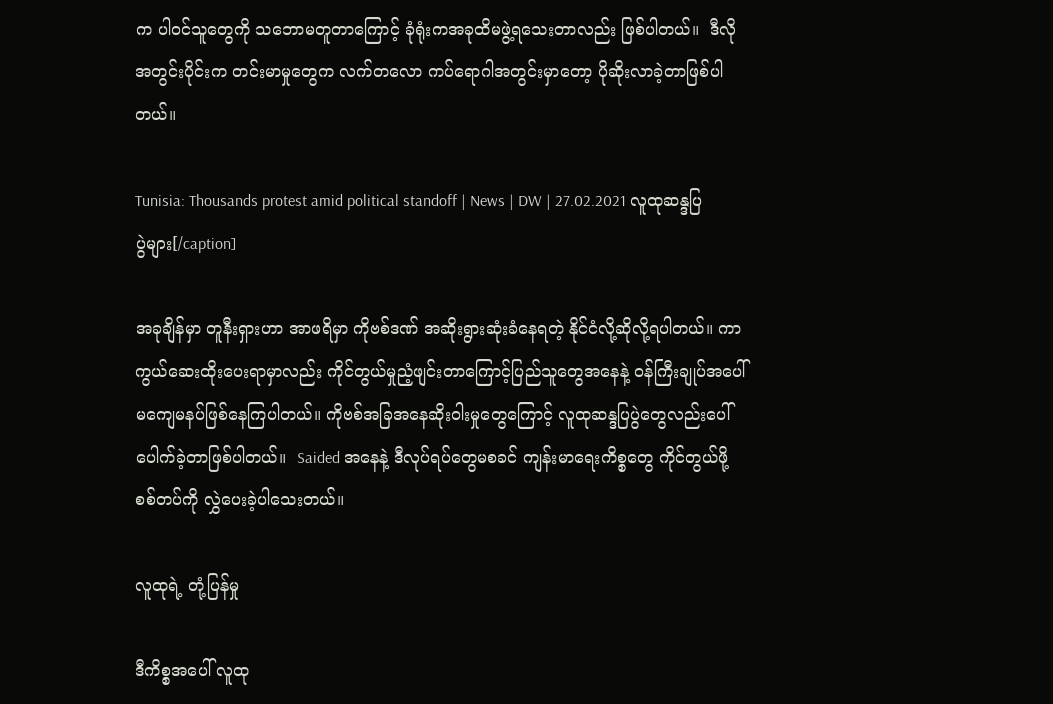က ပါဝင်သူတွေကို သဘောမတူတာကြောင့် ခုံရုံးကအခုထိမဖွဲ့ရသေးတာလည်း ဖြစ်ပါတယ်။  ဒီလိုအတွင်းပိုင်းက တင်းမာမှုတွေက လက်တလော ကပ်ရောဂါအတွင်းမှာတော့ ပိုဆိုးလာခဲ့တာဖြစ်ပါတယ်။

Tunisia: Thousands protest amid political standoff | News | DW | 27.02.2021 လူထုဆန္ဒပြပွဲများ[/caption]

အခုချိန်မှာ တူနီးရှားဟာ အာဖရိမှာ ကိုဗစ်ဒဏ် အဆိုးရွားဆုံးခံနေရတဲ့ နိုင်ငံလို့ဆိုလို့ရပါတယ်။ ကာကွယ်ဆေးထိုးပေးရာမှာလည်း ကိုင်တွယ်မှုညံ့ဖျင်းတာကြောင့်ပြည်သူတွေအနေနဲ့ ဝန်ကြီးချုပ်အပေါ် မကျေမနပ်ဖြစ်နေကြပါတယ်။ ကိုဗစ်အခြအနေဆိုးဝါးမှုတွေကြောင့် လူထုဆန္ဒပြပွဲတွေလည်းပေါ်ပေါက်ခဲ့တာဖြစ်ပါတယ်။  Saided အနေနဲ့ ဒီလုပ်ရပ်တွေမစခင် ကျန်းမာရေးကိစ္စတွေ ကိုင်တွယ်ဖို့ စစ်တပ်ကို လွှဲပေးခဲ့ပါသေးတယ်။

လူထုရဲ့ တုံ့ပြန်မှု

ဒီကိစ္စအပေါ် လူထု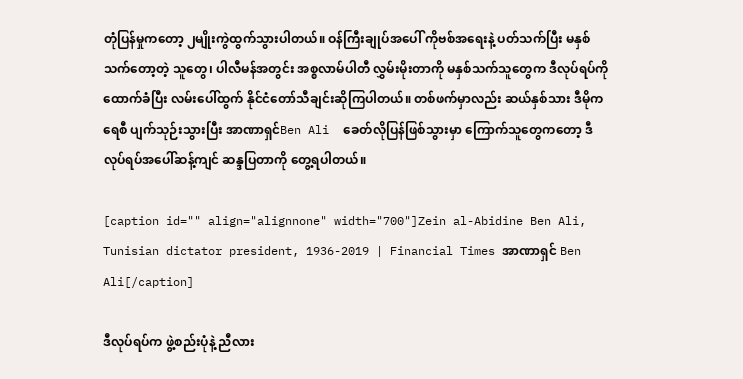တုံပြန်မှုကတော့ ၂မျိုးကွဲထွက်သွားပါတယ်။ ဝန်ကြီးချုပ်အပေါ် ကိုဗစ်အရေးနဲ့ ပတ်သက်ပြီး မနှစ်သက်တော့တဲ့ သူတွေ၊ ပါလီမန်အတွင်း အစ္စလာမ်ပါတီ လွှမ်းမိုးတာကို မနှစ်သက်သူတွေက ဒီလုပ်ရပ်ကို ထောက်ခံပြီး လမ်းပေါ်ထွက် နိုင်ငံတော်သီချင်းဆိုကြပါတယ်။ တစ်ဖက်မှာလည်း ဆယ်နှစ်သား ဒီမိုကရေစီ ပျက်သုဉ်းသွားပြီး အာဏာရှင်Ben Ali  ခေတ်လိုပြန်ဖြစ်သွားမှာ ကြောက်သူတွေကတော့ ဒီလုပ်ရပ်အပေါ်ဆန့်ကျင် ဆန္ဒပြတာကို တွေ့ရပါတယ်။

[caption id="" align="alignnone" width="700"]Zein al-Abidine Ben Ali, Tunisian dictator president, 1936-2019 | Financial Times အာဏာရှင် Ben Ali[/caption]

ဒီလုပ်ရပ်က ဖွဲ့စည်းပုံနဲ့ ညီလား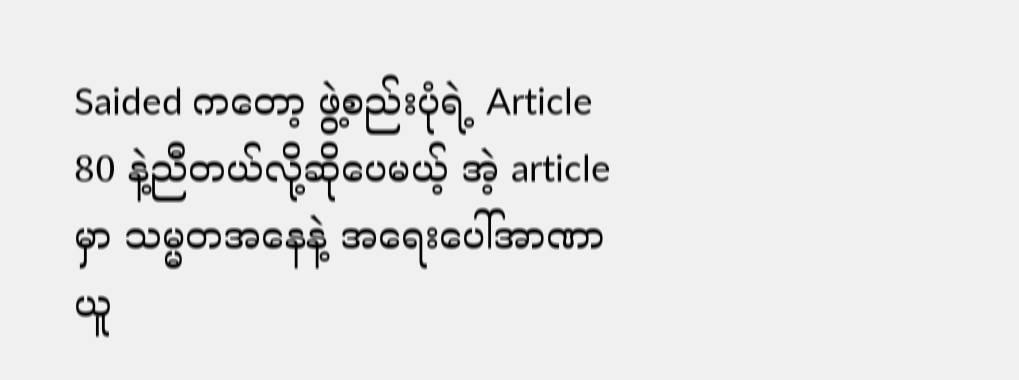Saided ကတော့ ဖွဲ့စည်းပုံရဲ့ Article 80 နဲ့ညီတယ်လို့ဆိုပေမယ့် အဲ့ article မှာ သမ္မတအနေနဲ့ အရေးပေါ်အာဏာယူ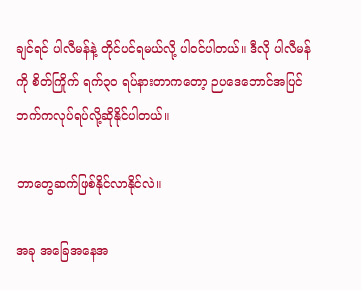ချင်ရင် ပါလီမန်နဲ့ တိုင်ပင်ရမယ်လို့ ပါဝင်ပါတယ်။ ဒီလို ပါလီမန်ကို စိတ်ကြိုက် ရက်၃၀ ရပ်နားတာကတော့ ဉပဒေဘောင်အပြင်ဘက်ကလုပ်ရပ်လို့ဆိုနိုင်ပါတယ်။

ဘာတွေဆက်ဖြစ်နိုင်လာနိုင်လဲ။

အခု အခြေအနေအ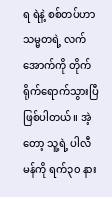ရ ရဲနဲ့ စစ်တပ်ဟာ သမ္မတရဲ့ လက်အောက်ကို တိုက်ရိုက်ရောက်သွားပြီ ဖြစ်ပါတယ်။ အဲ့တော့ သူ့ရဲ့ ပါလီမန်ကို ရက်၃၀ နား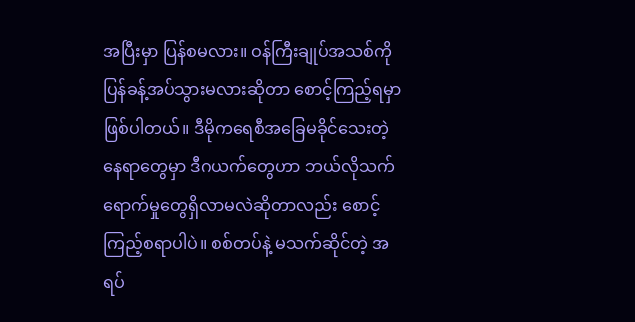အပြီးမှာ ပြန်စမလား။ ဝန်ကြီးချုပ်အသစ်ကို ပြန်ခန့်အပ်သွားမလားဆိုတာ စောင့်ကြည့်ရမှာဖြစ်ပါတယ်။ ဒီမိုကရေစီအခြေမခိုင်သေးတဲ့ နေရာတွေမှာ ဒီဂယက်တွေဟာ ဘယ်လိုသက်ရောက်မှုတွေရှိလာမလဲဆိုတာလည်း စောင့်ကြည့်စရာပါပဲ။ စစ်တပ်နဲ့ မသက်ဆိုင်တဲ့ အရပ်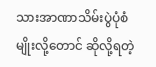သားအာဏာသိမ်းပွဲပုံစံမျိုးလို့တောင် ဆိုလို့ရတဲ့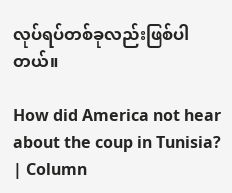လုပ်ရပ်တစ်ခုလည်းဖြစ်ပါတယ်။

How did America not hear about the coup in Tunisia? | Column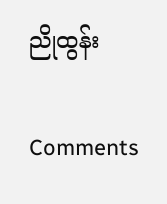ညိုထွန်း

Comments